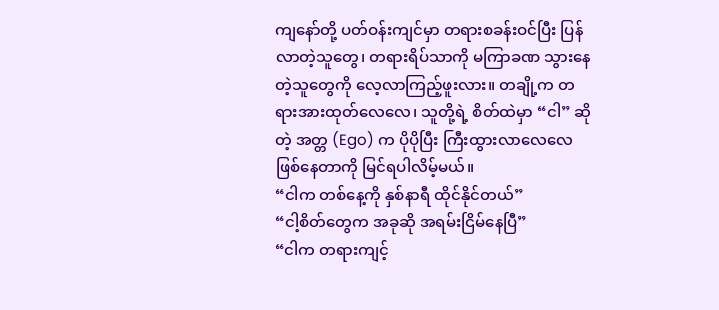ကျနော်တို့ ပတ်ဝန်းကျင်မှာ တရားစခန်းဝင်ပြီး ပြန်လာတဲ့သူတွေ၊ တရားရိပ်သာကို မကြာခဏ သွားနေတဲ့သူတွေကို လေ့လာကြည့်ဖူးလား။ တချို့က တရားအားထုတ်လေလေ၊ သူတို့ရဲ့ စိတ်ထဲမှာ “ငါ” ဆိုတဲ့ အတ္တ (Ego) က ပိုပိုပြီး ကြီးထွားလာလေလေ ဖြစ်နေတာကို မြင်ရပါလိမ့်မယ်။
“ငါက တစ်နေ့ကို နှစ်နာရီ ထိုင်နိုင်တယ်”
“ငါ့စိတ်တွေက အခုဆို အရမ်းငြိမ်နေပြီ”
“ငါက တရားကျင့်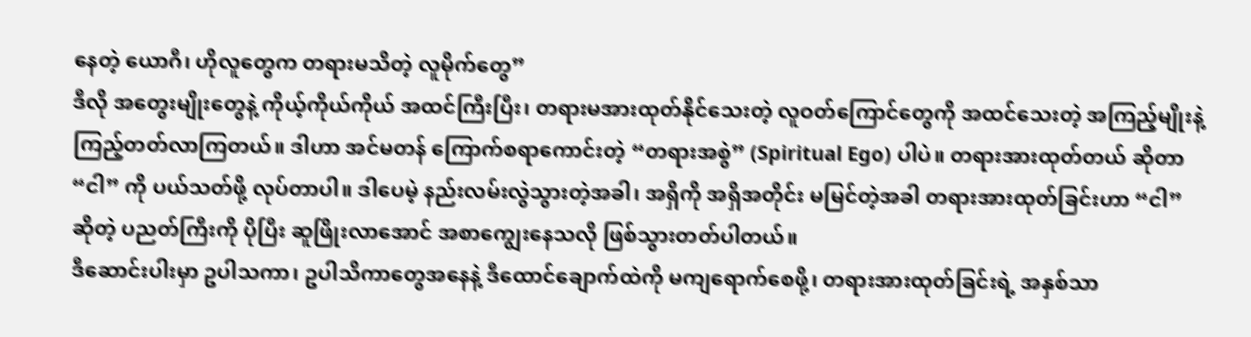နေတဲ့ ယောဂီ၊ ဟိုလူတွေက တရားမသိတဲ့ လူမိုက်တွေ”
ဒီလို အတွေးမျိုးတွေနဲ့ ကိုယ့်ကိုယ်ကိုယ် အထင်ကြီးပြီး၊ တရားမအားထုတ်နိုင်သေးတဲ့ လူဝတ်ကြောင်တွေကို အထင်သေးတဲ့ အကြည့်မျိုးနဲ့ ကြည့်တတ်လာကြတယ်။ ဒါဟာ အင်မတန် ကြောက်စရာကောင်းတဲ့ “တရားအစွဲ” (Spiritual Ego) ပါပဲ။ တရားအားထုတ်တယ် ဆိုတာ “ငါ” ကို ပယ်သတ်ဖို့ လုပ်တာပါ။ ဒါပေမဲ့ နည်းလမ်းလွဲသွားတဲ့အခါ၊ အရှိကို အရှိအတိုင်း မမြင်တဲ့အခါ တရားအားထုတ်ခြင်းဟာ “ငါ” ဆိုတဲ့ ပညတ်ကြီးကို ပိုပြီး ဆူဖြိုးလာအောင် အစာကျွေးနေသလို ဖြစ်သွားတတ်ပါတယ်။
ဒီဆောင်းပါးမှာ ဥပါသကာ၊ ဥပါသိကာတွေအနေနဲ့ ဒီထောင်ချောက်ထဲကို မကျရောက်စေဖို့၊ တရားအားထုတ်ခြင်းရဲ့ အနှစ်သာ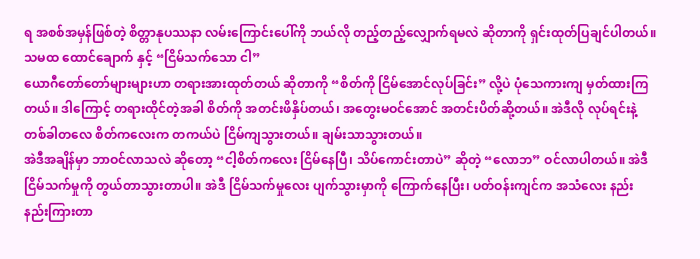ရ အစစ်အမှန်ဖြစ်တဲ့ စိတ္တာနုပဿနာ လမ်းကြောင်းပေါ်ကို ဘယ်လို တည့်တည့်လျှောက်ရမလဲ ဆိုတာကို ရှင်းထုတ်ပြချင်ပါတယ်။
သမထ ထောင်ချောက် နှင့် “ငြိမ်သက်သော ငါ”
ယောဂီတော်တော်များများဟာ တရားအားထုတ်တယ် ဆိုတာကို “စိတ်ကို ငြိမ်အောင်လုပ်ခြင်း” လို့ပဲ ပုံသေကားကျ မှတ်ထားကြတယ်။ ဒါကြောင့် တရားထိုင်တဲ့အခါ စိတ်ကို အတင်းဖိနှိပ်တယ်၊ အတွေးမဝင်အောင် အတင်းပိတ်ဆို့တယ်။ အဲဒီလို လုပ်ရင်းနဲ့ တစ်ခါတလေ စိတ်ကလေးက တကယ်ပဲ ငြိမ်ကျသွားတယ်။ ချမ်းသာသွားတယ်။
အဲဒီအချိန်မှာ ဘာဝင်လာသလဲ ဆိုတော့ “ငါ့စိတ်ကလေး ငြိမ်နေပြီ၊ သိပ်ကောင်းတာပဲ” ဆိုတဲ့ “လောဘ” ဝင်လာပါတယ်။ အဲဒီ ငြိမ်သက်မှုကို တွယ်တာသွားတာပါ။ အဲဒီ ငြိမ်သက်မှုလေး ပျက်သွားမှာကို ကြောက်နေပြီး၊ ပတ်ဝန်းကျင်က အသံလေး နည်းနည်းကြားတာ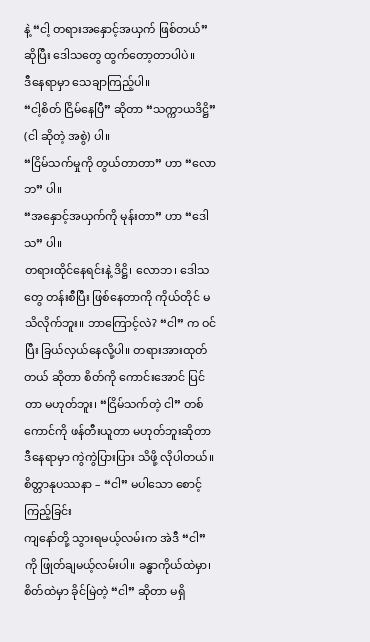နဲ့ “ငါ့ တရားအနှောင့်အယှက် ဖြစ်တယ်” ဆိုပြီး ဒေါသတွေ ထွက်တော့တာပါပဲ။
ဒီနေရာမှာ သေချာကြည့်ပါ။
“ငါ့စိတ် ငြိမ်နေပြီ” ဆိုတာ “သက္ကာယဒိဋ္ဌိ” (ငါ ဆိုတဲ့ အစွဲ) ပါ။
“ငြိမ်သက်မှုကို တွယ်တာတာ” ဟာ “လောဘ” ပါ။
“အနှောင့်အယှက်ကို မုန်းတာ” ဟာ “ဒေါသ” ပါ။
တရားထိုင်နေရင်းနဲ့ ဒိဋ္ဌိ၊ လောဘ၊ ဒေါသ တွေ တန်းစီပြီး ဖြစ်နေတာကို ကိုယ်တိုင် မသိလိုက်ဘူး။ ဘာကြောင့်လဲ? “ငါ” က ဝင်ပြီး ခြယ်လှယ်နေလို့ပါ။ တရားအားထုတ်တယ် ဆိုတာ စိတ်ကို ကောင်းအောင် ပြင်တာ မဟုတ်ဘူး၊ “ငြိမ်သက်တဲ့ ငါ” တစ်ကောင်ကို ဖန်တီးယူတာ မဟုတ်ဘူးဆိုတာ ဒီနေရာမှာ ကွဲကွဲပြားပြား သိဖို့ လိုပါတယ်။
စိတ္တာနုပဿနာ – “ငါ” မပါသော စောင့်ကြည့်ခြင်း
ကျနော်တို့ သွားရမယ့်လမ်းက အဲဒီ “ငါ” ကို ဖြုတ်ချမယ့်လမ်းပါ။ ခန္ဓာကိုယ်ထဲမှာ၊ စိတ်ထဲမှာ ခိုင်မြဲတဲ့ “ငါ” ဆိုတာ မရှိ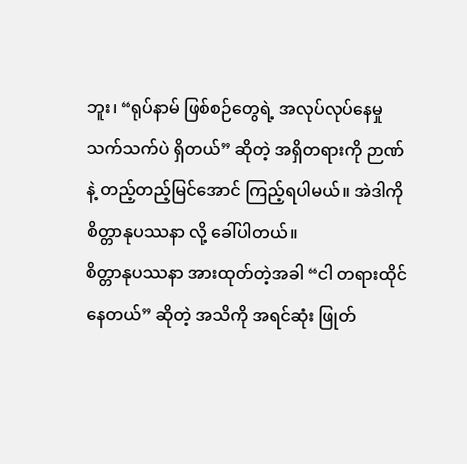ဘူး၊ “ရုပ်နာမ် ဖြစ်စဉ်တွေရဲ့ အလုပ်လုပ်နေမှု သက်သက်ပဲ ရှိတယ်” ဆိုတဲ့ အရှိတရားကို ဉာဏ်နဲ့ တည့်တည့်မြင်အောင် ကြည့်ရပါမယ်။ အဲဒါကို စိတ္တာနုပဿနာ လို့ ခေါ်ပါတယ်။
စိတ္တာနုပဿနာ အားထုတ်တဲ့အခါ “ငါ တရားထိုင်နေတယ်” ဆိုတဲ့ အသိကို အရင်ဆုံး ဖြုတ်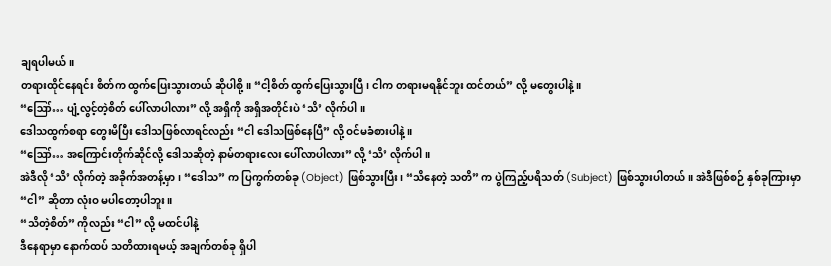ချရပါမယ်။
တရားထိုင်နေရင်း စိတ်က ထွက်ပြေးသွားတယ် ဆိုပါစို့။ “ငါ့စိတ် ထွက်ပြေးသွားပြီ၊ ငါက တရားမရနိုင်ဘူး ထင်တယ်” လို့ မတွေးပါနဲ့။
“ဪ… ပျံ့လွင့်တဲ့စိတ် ပေါ်လာပါလား” လို့ အရှိကို အရှိအတိုင်းပဲ ‘သိ’ လိုက်ပါ။
ဒေါသထွက်စရာ တွေးမိပြီး ဒေါသဖြစ်လာရင်လည်း “ငါ ဒေါသဖြစ်နေပြီ” လို့ ဝင်မခံစားပါနဲ့။
“ဪ… အကြောင်းတိုက်ဆိုင်လို့ ဒေါသဆိုတဲ့ နာမ်တရားလေး ပေါ်လာပါလား” လို့ ‘သိ’ လိုက်ပါ။
အဲဒီလို ‘သိ’ လိုက်တဲ့ အခိုက်အတန့်မှာ၊ “ဒေါသ” က ပြကွက်တစ်ခု (Object) ဖြစ်သွားပြီး၊ “သိနေတဲ့ သတိ” က ပွဲကြည့်ပရိသတ် (Subject) ဖြစ်သွားပါတယ်။ အဲဒီဖြစ်စဉ် နှစ်ခုကြားမှာ “ငါ” ဆိုတာ လုံးဝ မပါတော့ပါဘူး။
“သိတဲ့စိတ်” ကိုလည်း “ငါ” လို့ မထင်ပါနဲ့
ဒီနေရာမှာ နောက်ထပ် သတိထားရမယ့် အချက်တစ်ခု ရှိပါ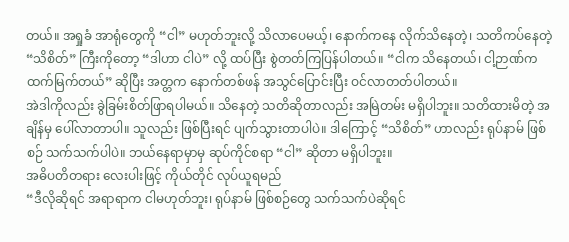တယ်။ အရှုခံ အာရုံတွေကို “ငါ” မဟုတ်ဘူးလို့ သိလာပေမယ့်၊ နောက်ကနေ လိုက်သိနေတဲ့၊ သတိကပ်နေတဲ့ “သိစိတ်” ကြီးကိုတော့ “ဒါဟာ ငါပဲ” လို့ ထပ်ပြီး စွဲတတ်ကြပြန်ပါတယ်။ “ငါက သိနေတယ်၊ ငါ့ဉာဏ်က ထက်မြက်တယ်” ဆိုပြီး အတ္တက နောက်တစ်ဖန် အသွင်ပြောင်းပြီး ဝင်လာတတ်ပါတယ်။
အဲဒါကိုလည်း ခွဲခြမ်းစိတ်ဖြာရပါမယ်။ သိနေတဲ့ သတိဆိုတာလည်း အမြဲတမ်း မရှိပါဘူး။ သတိထားမိတဲ့ အချိန်မှ ပေါ်လာတာပါ။ သူလည်း ဖြစ်ပြီးရင် ပျက်သွားတာပါပဲ။ ဒါကြောင့် “သိစိတ်” ဟာလည်း ရုပ်နာမ် ဖြစ်စဉ် သက်သက်ပါပဲ။ ဘယ်နေရာမှာမှ ဆုပ်ကိုင်စရာ “ငါ” ဆိုတာ မရှိပါဘူး။
အဓိပတိတရား လေးပါးဖြင့် ကိုယ်တိုင် လုပ်ယူရမည်
“ဒီလိုဆိုရင် အရာရာက ငါမဟုတ်ဘူး၊ ရုပ်နာမ် ဖြစ်စဉ်တွေ သက်သက်ပဲဆိုရင်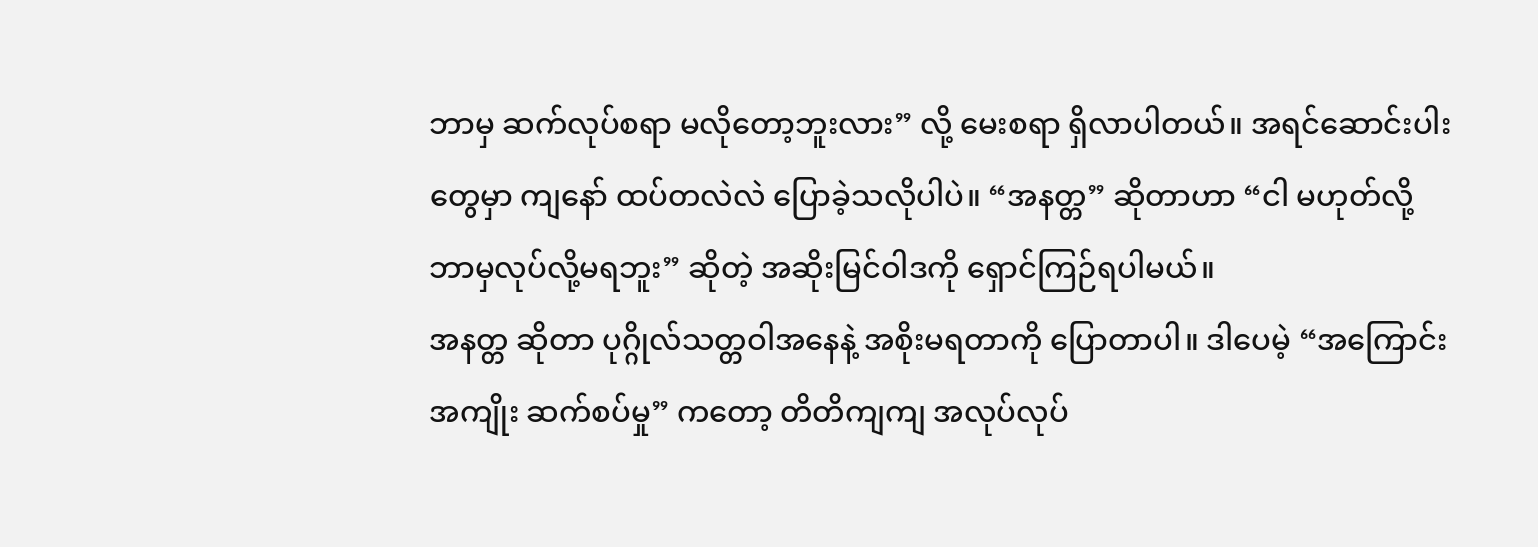ဘာမှ ဆက်လုပ်စရာ မလိုတော့ဘူးလား” လို့ မေးစရာ ရှိလာပါတယ်။ အရင်ဆောင်းပါးတွေမှာ ကျနော် ထပ်တလဲလဲ ပြောခဲ့သလိုပါပဲ။ “အနတ္တ” ဆိုတာဟာ “ငါ မဟုတ်လို့ ဘာမှလုပ်လို့မရဘူး” ဆိုတဲ့ အဆိုးမြင်ဝါဒကို ရှောင်ကြဉ်ရပါမယ်။
အနတ္တ ဆိုတာ ပုဂ္ဂိုလ်သတ္တဝါအနေနဲ့ အစိုးမရတာကို ပြောတာပါ။ ဒါပေမဲ့ “အကြောင်းအကျိုး ဆက်စပ်မှု” ကတော့ တိတိကျကျ အလုပ်လုပ်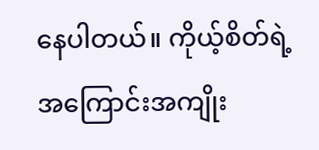နေပါတယ်။ ကိုယ့်စိတ်ရဲ့ အကြောင်းအကျိုး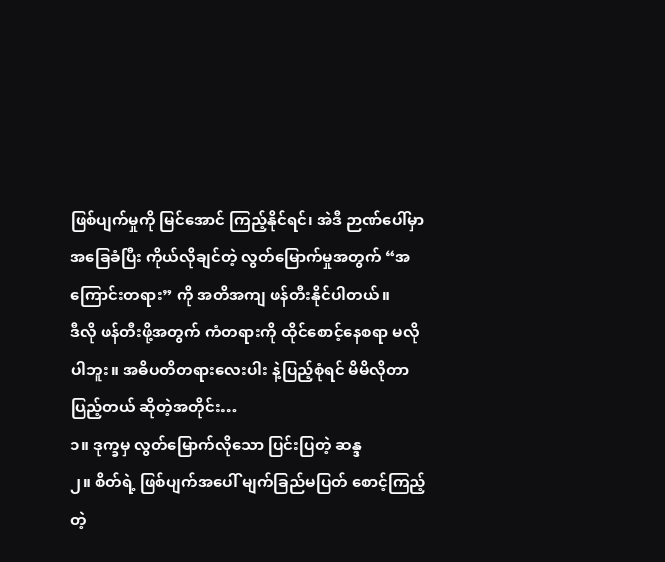ဖြစ်ပျက်မှုကို မြင်အောင် ကြည့်နိုင်ရင်၊ အဲဒီ ဉာဏ်ပေါ်မှာ အခြေခံပြီး ကိုယ်လိုချင်တဲ့ လွတ်မြောက်မှုအတွက် “အကြောင်းတရား” ကို အတိအကျ ဖန်တီးနိုင်ပါတယ်။
ဒီလို ဖန်တီးဖို့အတွက် ကံတရားကို ထိုင်စောင့်နေစရာ မလိုပါဘူး။ အဓိပတိတရားလေးပါး နဲ့ပြည့်စုံရင် မိမိလိုတာ ပြည့်တယ် ဆိုတဲ့အတိုင်း…
၁။ ဒုက္ခမှ လွတ်မြောက်လိုသော ပြင်းပြတဲ့ ဆန္ဒ
၂။ စိတ်ရဲ့ ဖြစ်ပျက်အပေါ် မျက်ခြည်မပြတ် စောင့်ကြည့်တဲ့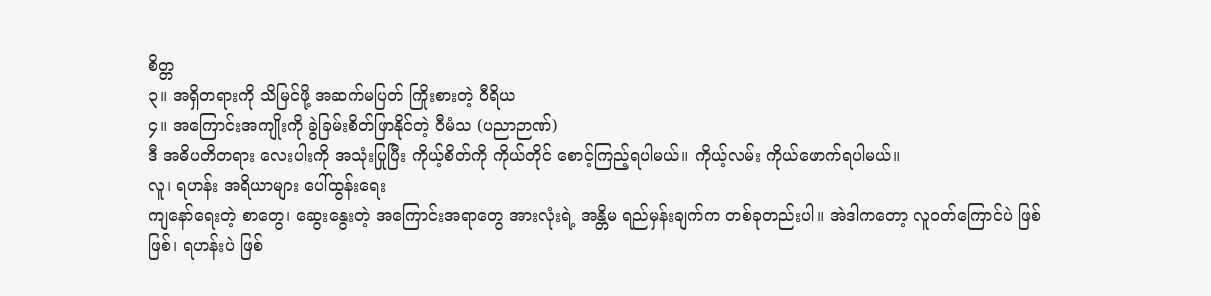စိတ္တ
၃။ အရှိတရားကို သိမြင်ဖို့ အဆက်မပြတ် ကြိုးစားတဲ့ ဝီရိယ
၄။ အကြောင်းအကျိုးကို ခွဲခြမ်းစိတ်ဖြာနိုင်တဲ့ ဝီမံသ (ပညာဉာဏ်)
ဒီ အဓိပတိတရား လေးပါးကို အသုံးပြုပြီး ကိုယ့်စိတ်ကို ကိုယ်တိုင် စောင့်ကြည့်ရပါမယ်။ ကိုယ့်လမ်း ကိုယ်ဖောက်ရပါမယ်။
လူ၊ ရဟန်း အရိယာများ ပေါ်ထွန်းရေး
ကျနော်ရေးတဲ့ စာတွေ၊ ဆွေးနွေးတဲ့ အကြောင်းအရာတွေ အားလုံးရဲ့ အန္တိမ ရည်မှန်းချက်က တစ်ခုတည်းပါ။ အဲဒါကတော့ လူဝတ်ကြောင်ပဲ ဖြစ်ဖြစ်၊ ရဟန်းပဲ ဖြစ်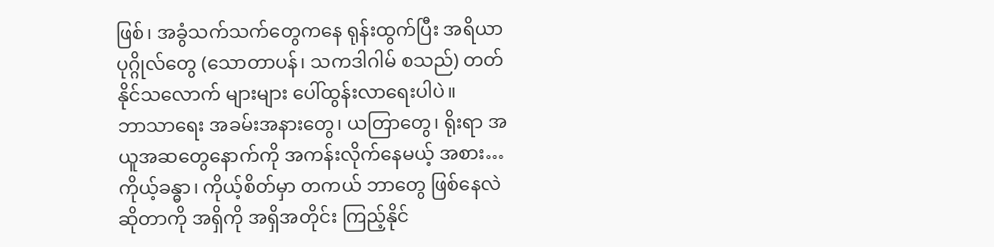ဖြစ်၊ အခွံသက်သက်တွေကနေ ရုန်းထွက်ပြီး အရိယာပုဂ္ဂိုလ်တွေ (သောတာပန်၊ သကဒါဂါမ် စသည်) တတ်နိုင်သလောက် များများ ပေါ်ထွန်းလာရေးပါပဲ။
ဘာသာရေး အခမ်းအနားတွေ၊ ယတြာတွေ၊ ရိုးရာ အယူအဆတွေနောက်ကို အကန်းလိုက်နေမယ့် အစား… ကိုယ့်ခန္ဓာ၊ ကိုယ့်စိတ်မှာ တကယ် ဘာတွေ ဖြစ်နေလဲ ဆိုတာကို အရှိကို အရှိအတိုင်း ကြည့်နိုင်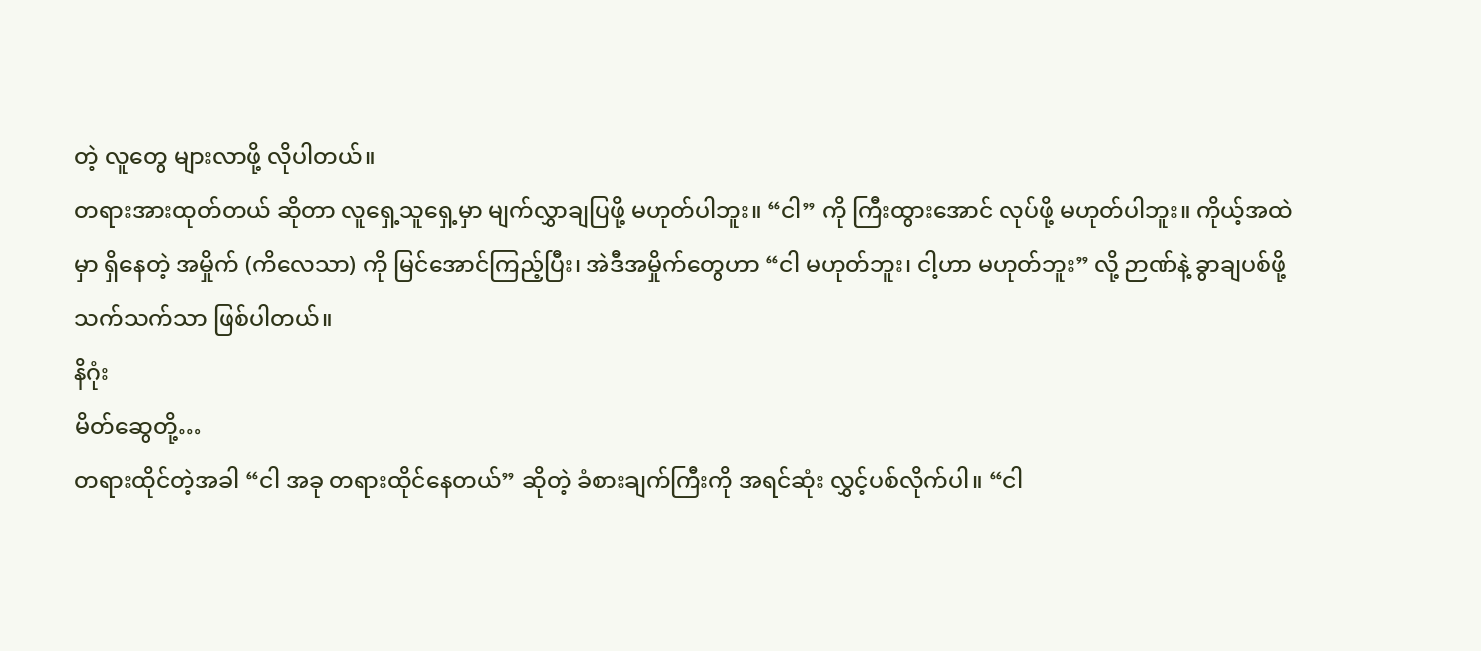တဲ့ လူတွေ များလာဖို့ လိုပါတယ်။
တရားအားထုတ်တယ် ဆိုတာ လူရှေ့သူရှေ့မှာ မျက်လွှာချပြဖို့ မဟုတ်ပါဘူး။ “ငါ” ကို ကြီးထွားအောင် လုပ်ဖို့ မဟုတ်ပါဘူး။ ကိုယ့်အထဲမှာ ရှိနေတဲ့ အမှိုက် (ကိလေသာ) ကို မြင်အောင်ကြည့်ပြီး၊ အဲဒီအမှိုက်တွေဟာ “ငါ မဟုတ်ဘူး၊ ငါ့ဟာ မဟုတ်ဘူး” လို့ ဉာဏ်နဲ့ ခွာချပစ်ဖို့ သက်သက်သာ ဖြစ်ပါတယ်။
နိဂုံး
မိတ်ဆွေတို့…
တရားထိုင်တဲ့အခါ “ငါ အခု တရားထိုင်နေတယ်” ဆိုတဲ့ ခံစားချက်ကြီးကို အရင်ဆုံး လွှင့်ပစ်လိုက်ပါ။ “ငါ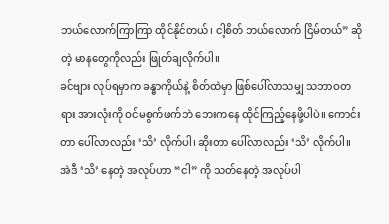ဘယ်လောက်ကြာကြာ ထိုင်နိုင်တယ်၊ ငါ့စိတ် ဘယ်လောက် ငြိမ်တယ်” ဆိုတဲ့ မာနတွေကိုလည်း ဖြုတ်ချလိုက်ပါ။
ခင်ဗျား လုပ်ရမှာက ခန္ဓာကိုယ်နဲ့ စိတ်ထဲမှာ ဖြစ်ပေါ်လာသမျှ သဘာဝတရား အားလုံးကို ဝင်မစွက်ဖက်ဘဲ ဘေးကနေ ထိုင်ကြည့်နေဖို့ပါပဲ။ ကောင်းတာ ပေါ်လာလည်း ‘သိ’ လိုက်ပါ၊ ဆိုးတာ ပေါ်လာလည်း ‘သိ’ လိုက်ပါ။ အဲဒီ ‘သိ’ နေတဲ့ အလုပ်ဟာ “ငါ” ကို သတ်နေတဲ့ အလုပ်ပါ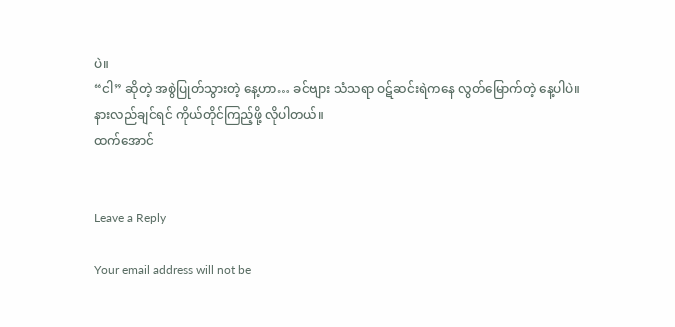ပဲ။
“ငါ” ဆိုတဲ့ အစွဲပြုတ်သွားတဲ့ နေ့ဟာ… ခင်ဗျား သံသရာ ဝဋ်ဆင်းရဲကနေ လွတ်မြောက်တဲ့ နေ့ပါပဲ။
နားလည်ချင်ရင် ကိုယ်တိုင်ကြည့်ဖို့ လိုပါတယ်။
ထက်အောင်


Leave a Reply

Your email address will not be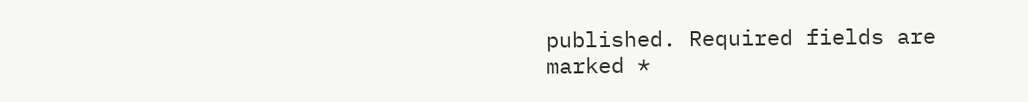published. Required fields are marked *